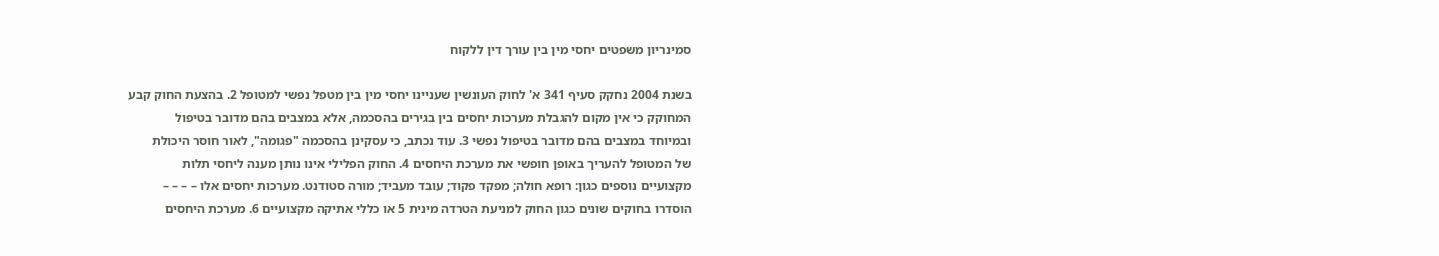סמינריון משפטים יחסי מין בין עורך דין ללקוח

בשנת 2004 נחקק סעיף 341 א' לחוק העונשין שעניינו יחסי מין בין מטפל נפשי למטופל 2. בהצעת החוק קבע
המחוקק כי אין מקום להגבלת מערכות יחסים בין בגירים בהסכמה, אלא במצבים בהם מדובר בטיפול
ובמיוחד במצבים בהם מדובר בטיפול נפשי 3. עוד נכתב, כי עסקינן בהסכמה "פגומה", לאור חוסר היכולת
של המטופל להעריך באופן חופשי את מערכת היחסים 4. החוק הפלילי אינו נותן מענה ליחסי תלות
מקצועיים נוספים כגון: רופא חולה; מפקד פקוד; עובד מעביד; מורה סטודנט. מערכות יחסים אלו – – – –
הוסדרו בחוקים שונים כגון החוק למניעת הטרדה מינית 5 או כללי אתיקה מקצועיים 6. מערכת היחסים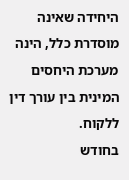היחידה שאינה מוסדרת כלל, הינה מערכת היחסים המינית בין עורך דין ללקוח.
בחודש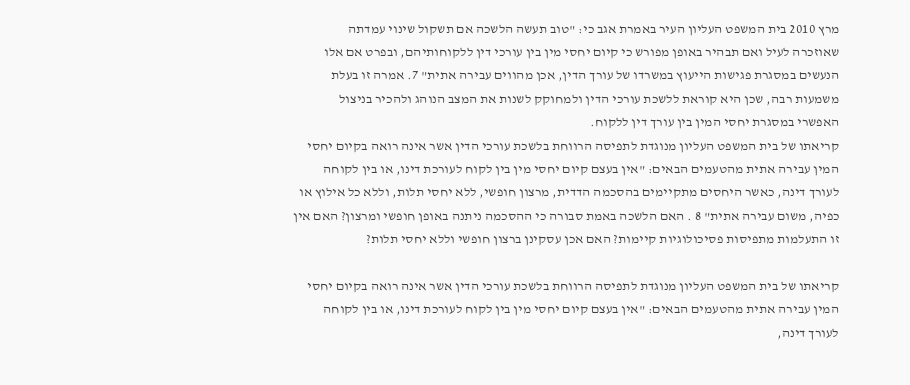מרץ 2010 בית המשפט העליון העיר באמרת אגב כי: "טוב תעשה הלשכה אם תשקול שינוי עמדתה
שאוזכרה לעיל ואם תבהיר באופן מפורש כי קיום יחסי מין בין עורכי דין ללקוחותיהם, ובפרט אם אלו
הנעשים במסגרת פגישות הייעוץ במשרדו של עורך הדין, אכן מהווים עבירה אתית" 7. אמרה זו בעלת
משמעות רבה, שכן היא קוראת ללשכת עורכי הדין ולמחוקק לשנות את המצב הנוהג ולהכיר בניצול
האפשרי במסגרת יחסי המין בין עורך דין ללקוח.
קריאתו של בית המשפט העליון מנוגדת לתפיסה הרווחת בלשכת עורכי הדין אשר אינה רואה בקיום יחסי
המין עבירה אתית מהטעמים הבאים: "אין בעצם קיום יחסי מין בין לקוח לעורכת דינו, או בין לקוחה
לעורך דינה, כאשר היחסים מתקיימים בהסכמה הדדית, מרצון חופשי, ללא יחסי תלות, וללא כל אילוץ או
כפיה, משום עבירה אתית" 8 . האם הלשכה באמת סבורה כי ההסכמה ניתנה באופן חופשי ומרצון? האם אין
זו התעלמות מתפיסות פסיכולוגיות קיימות? האם אכן עסקינן ברצון חופשי וללא יחסי תלות?

קריאתו של בית המשפט העליון מנוגדת לתפיסה הרווחת בלשכת עורכי הדין אשר אינה רואה בקיום יחסי
המין עבירה אתית מהטעמים הבאים: "אין בעצם קיום יחסי מין בין לקוח לעורכת דינו, או בין לקוחה
לעורך דינה,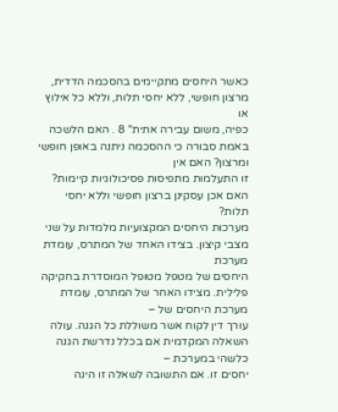כאשר היחסים מתקיימים בהסכמה הדדית, מרצון חופשי, ללא יחסי תלות, וללא כל אילוץ או
כפיה, משום עבירה אתית" 8 . האם הלשכה באמת סבורה כי ההסכמה ניתנה באופן חופשי ומרצון? האם אין
זו התעלמות מתפיסות פסיכולוגיות קיימות? האם אכן עסקינן ברצון חופשי וללא יחסי תלות?
מערכות היחסים המקצועיות מלמדות על שני מצבי קיצון. בצידו האחד של המתרס, עומדת מערכת
היחסים של מטפל מטופל המוסדרת בחקיקה פלילית. מצידו האחר של המתרס, עומדת מערכת היחסים של –
עורך דין לקוח אשר משוללת כל הגנה. עולה השאלה המקדמית אם בכלל נדרשת הגנה כלשהי במערכת –
יחסים זו. אם התשובה לשאלה זו הינה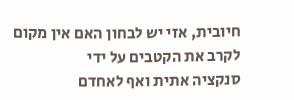חיובית, אזי יש לבחון האם אין מקום לקרב את הקטבים על ידי
סנקציה אתית ואף לאחדם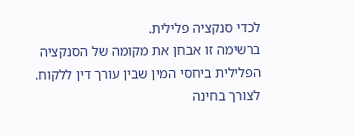לכדי סנקציה פלילית.
ברשימה זו אבחן את מקומה של הסנקציה הפלילית ביחסי המין שבין עורך דין ללקוח. לצורך בחינה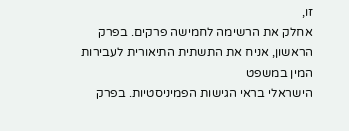זו,
אחלק את הרשימה לחמישה פרקים. בפרק הראשון, אניח את התשתית התיאורית לעבירות המין במשפט
הישראלי בראי הגישות הפמיניסטיות. בפרק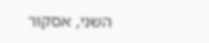השני, אסקור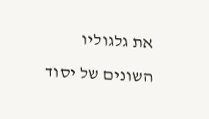את גלגוליו השונים של יסוד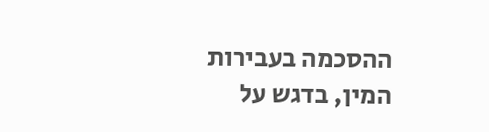ההסכמה בעבירות
המין, בדגש על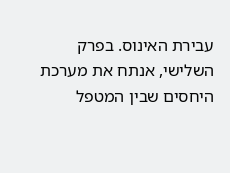עבירת האינוס. בפרק השלישי, אנתח את מערכת היחסים שבין המטפל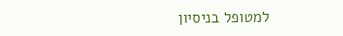למטופל בניסיון